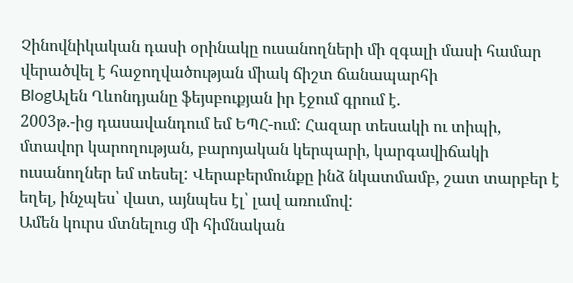Չինովնիկական դասի օրինակը ուսանողների մի զգալի մասի համար վերածվել է հաջողվածության միակ ճիշտ ճանապարհի
BlogԱլեն Ղևոնդյանը ֆեյսբուքյան իր էջում գրում է.
2003թ.-ից դասավանդում եմ ԵՊՀ-ում: Հազար տեսակի ու տիպի, մտավոր կարողության, բարոյական կերպարի, կարգավիճակի ուսանողներ եմ տեսել: Վերաբերմունքը ինձ նկատմամբ, շատ տարբեր է եղել, ինչպես՝ վատ, այնպես էլ՝ լավ առումով:
Ամեն կուրս մտնելուց մի հիմնական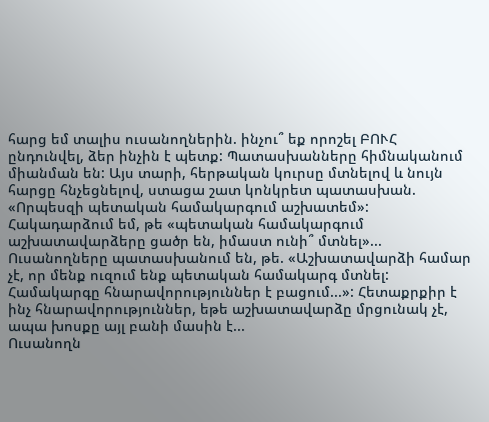հարց եմ տալիս ուսանողներին. ինչու՞ եք որոշել ԲՈՒՀ ընդունվել, ձեր ինչին է պետք: Պատասխանները հիմնականում միանման են: Այս տարի, հերթական կուրսը մտնելով և նույն հարցը հնչեցնելով, ստացա շատ կոնկրետ պատասխան. «Որպեսզի պետական համակարգում աշխատեմ»: Հակադարձում եմ, թե «պետական համակարգում աշխատավարձերը ցածր են, իմաստ ունի՞ մտնել»... Ուսանողները պատասխանում են, թե. «Աշխատավարձի համար չէ, որ մենք ուզում ենք պետական համակարգ մտնել: Համակարգը հնարավորություններ է բացում...»: Հետաքրքիր է ինչ հնարավորություններ, եթե աշխատավարձը մրցունակ չէ, ապա խոսքը այլ բանի մասին է...
Ուսանողն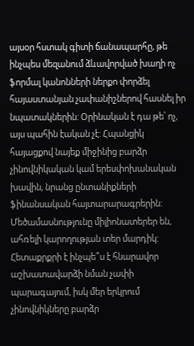այսօր հստակ գիտի ճանապարհը, թե ինչպես մեզանում ձևավորված խաղի ոչ ֆորմալ կանոնների ներքո փորձել հայաստանյան չափանիշներով հասնել իր նպատակներին: Օրինական է դա թե՝ ոչ, այս պահին էական չէ: Հպանցիկ հայացքով նայեք միջինից բարձր չինովնիկական կամ երեսփոխանական խավին, նրանց ընտանիքների ֆինանսական հայտարարագրերին: Մեծամասնությունը միլիոնատերեր են, ահռելի կարողության տեր մարդիկ: Հետաքրքրի է ինչպե՞ս է հնարավոր աշխատավարձի նման չափի պարագայում, իսկ մեր երկրում չինովնիկները բարձր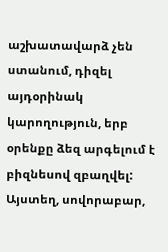աշխատավարձ չեն ստանում, դիզել այդօրինակ կարողություն, երբ օրենքը ձեզ արգելում է բիզնեսով զբաղվել: Այստեղ, սովորաբար,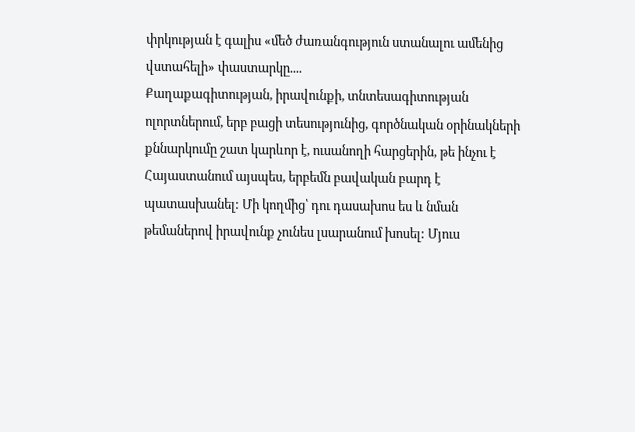փրկության է գալիս «մեծ ժառանգություն ստանալու ամենից վստահելի» փաստարկը....
Քաղաքագիտության, իրավունքի, տնտեսագիտության ոլորտներում, երբ բացի տեսությունից, գործնական օրինակների քննարկումը շատ կարևոր է, ուսանողի հարցերին, թե ինչու է Հայաստանում այսպես, երբեմն բավական բարդ է պատասխանել: Մի կողմից՝ դու դասախոս ես և նման թեմաներով իրավունք չունես լսարանում խոսել: Մյուս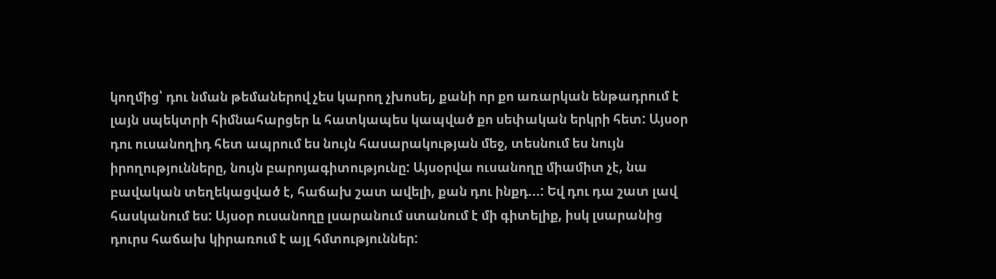կողմից՝ դու նման թեմաներով չես կարող չխոսել, քանի որ քո առարկան ենթադրում է լայն սպեկտրի հիմնահարցեր և հատկապես կապված քո սեփական երկրի հետ: Այսօր դու ուսանողիդ հետ ապրում ես նույն հասարակության մեջ, տեսնում ես նույն իրողությունները, նույն բարոյագիտությունը: Այսօրվա ուսանողը միամիտ չէ, նա բավական տեղեկացված է, հաճախ շատ ավելի, քան դու ինքդ...: Եվ դու դա շատ լավ հասկանում ես: Այսօր ուսանողը լսարանում ստանում է մի գիտելիք, իսկ լսարանից դուրս հաճախ կիրառում է այլ հմտություններ: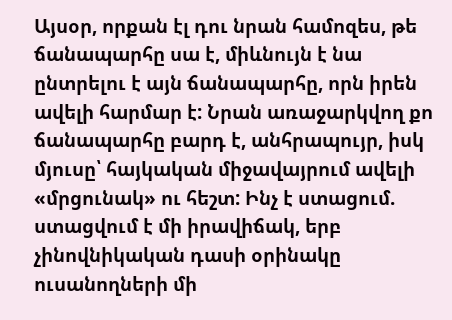Այսօր, որքան էլ դու նրան համոզես, թե ճանապարհը սա է, միևնույն է նա ընտրելու է այն ճանապարհը, որն իրեն ավելի հարմար է: Նրան առաջարկվող քո ճանապարհը բարդ է, անհրապույր, իսկ մյուսը՝ հայկական միջավայրում ավելի «մրցունակ» ու հեշտ: Ինչ է ստացում. ստացվում է մի իրավիճակ, երբ չինովնիկական դասի օրինակը ուսանողների մի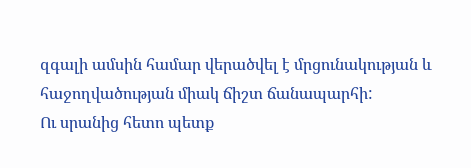զգալի ամսին համար վերածվել է մրցունակության և հաջողվածության միակ ճիշտ ճանապարհի:
Ու սրանից հետո պետք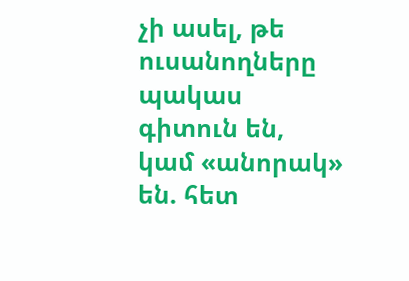չի ասել, թե ուսանողները պակաս գիտուն են, կամ «անորակ» են. հետ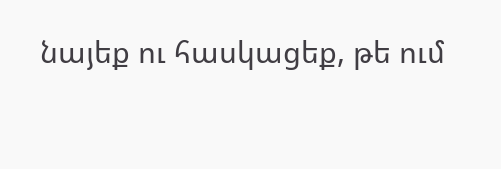նայեք ու հասկացեք, թե ում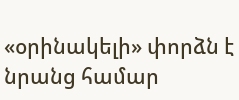«օրինակելի» փորձն է նրանց համար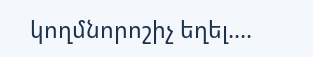կողմնորոշիչ եղել....